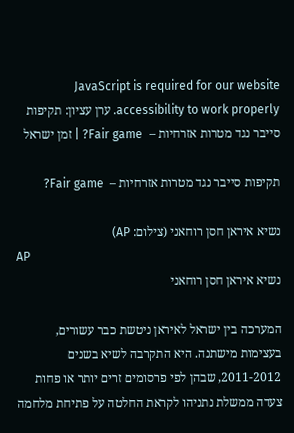JavaScript is required for our website accessibility to work properly. ערן עציון: תקיפות סייבר נגד מטרות אזרחיות –  Fair game? | זמן ישראל

תקיפות סייבר נגד מטרות אזרחיות –  Fair game?

נשיא איראן חסן רוחאני (צילום: AP)
AP
נשיא איראן חסן רוחאני

המערכה בין ישראל לאיראן ניטשת כבר עשורים, בעצימות מישתנה. היא התקרבה לשיא בשנים 2011-2012, שבהן לפי פרסומים זרים יותר או פחות צעדה ממשלת נתניהו לקראת החלטה על פתיחת מלחמה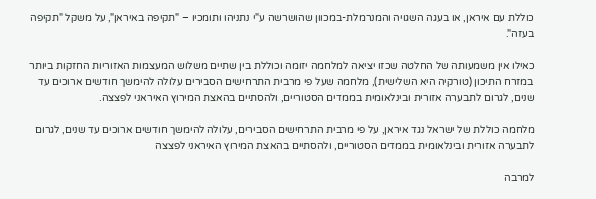כוללת עם איראן, או בעגה השגויה והמנרמלת-במכוון שהושרשה ע"י נתניהו ותומכיו – "תקיפה באיראן", על משקל "תקיפה בעזה".

כאילו אין משמעותה של החלטה שכזו יציאה למלחמה יזומה וכוללת בין שתיים משלוש המעצמות האזוריות החזקות ביותר במזרח התיכון (טורקיה היא השלישית), מלחמה שעל פי מרבית התרחישים הסבירים עלולה להימשך חודשים ארוכים עד שנים, לגרום לתבערה אזורית ובינלאומית בממדים הסטוריים, ולהסתיים בהאצת המירוץ האיראני לפצצה.

מלחמה כוללת של ישראל נגד איראן, על פי מרבית התרחישים הסבירים, עלולה להימשך חודשים ארוכים עד שנים, לגרום לתבערה אזורית ובינלאומית בממדים הסטוריים, ולהסתיים בהאצת המירוץ האיראני לפצצה

למרבה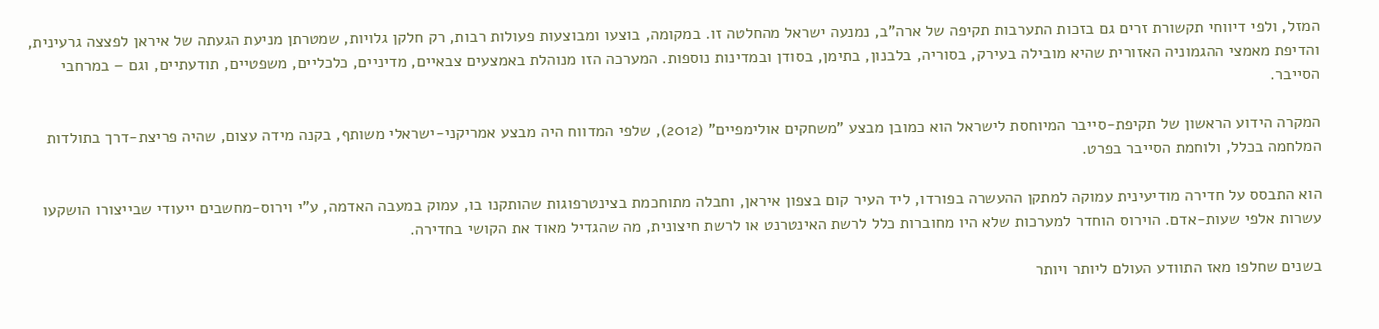המזל, ולפי דיווחי תקשורת זרים גם בזכות התערבות תקיפה של ארה"ב, נמנעה ישראל מהחלטה זו. במקומה, בוצעו ומבוצעות פעולות רבות, רק חלקן גלויות, שמטרתן מניעת הגעתה של איראן לפצצה גרעינית, והדיפת מאמצי ההגמוניה האזורית שהיא מובילה בעירק, בסוריה, בלבנון, בתימן, בסודן ובמדינות נוספות. המערכה הזו מנוהלת באמצעים צבאיים, מדיניים, כלכליים, משפטיים, תודעתיים, וגם – במרחבי הסייבר.

המקרה הידוע הראשון של תקיפת-סייבר המיוחסת לישראל הוא כמובן מבצע "משחקים אולימפיים" (2012), שלפי המדווח היה מבצע אמריקני-ישראלי משותף, בקנה מידה עצום, שהיה פריצת-דרך בתולדות המלחמה בכלל, ולוחמת הסייבר בפרט.

הוא התבסס על חדירה מודיעינית עמוקה למתקן ההעשרה בפורדו, ליד העיר קום בצפון איראן, וחבלה מתוחכמת בצינטרפוגות שהותקנו בו, עמוק במעבה האדמה, ע"י וירוס-מחשבים ייעודי שבייצורו הושקעו עשרות אלפי שעות-אדם. הוירוס הוחדר למערכות שלא היו מחוברות כלל לרשת האינטרנט או לרשת חיצונית, מה שהגדיל מאוד את הקושי בחדירה.

בשנים שחלפו מאז התוודע העולם ליותר ויותר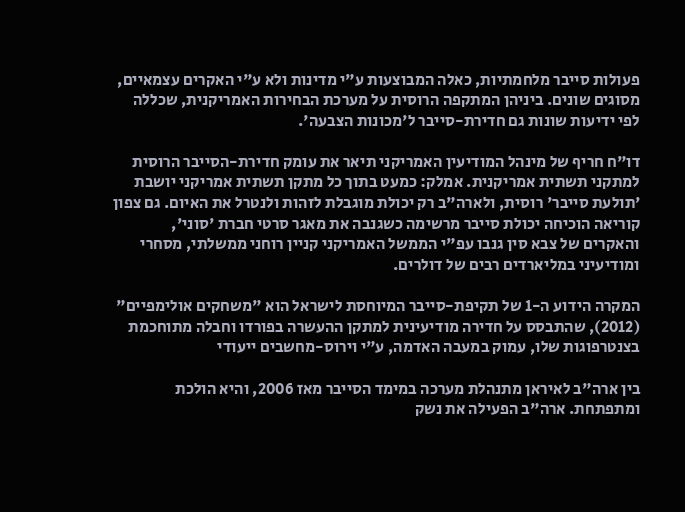פעולות סייבר מלחמתיות, כאלה המבוצעות ע"י מדינות ולא ע"י האקרים עצמאיים, מסוגים שונים. ביניהן המתקפה הרוסית על מערכת הבחירות האמריקנית, שכללה לפי ידיעות שונות גם חדירת-סייבר ל'מכונות הצבעה'.

דו"ח חריף של מינהל המודיעין האמריקני תיאר את עומק חדירת-הסייבר הרוסית למתקני תשתית אמריקנית. אמלק: כמעט בתוך כל מתקן תשתית אמריקני יושבת 'תולעת סייבר' רוסית, ולארה"ב רק יכולת מוגבלת לזהות ולנטרל את האיום. גם צפון קוריאה הוכיחה יכולת סייבר מרשימה כשגנבה את מאגר סרטי חברת 'סוני', והאקרים של צבא סין גנבו עפ"י הממשל האמריקני קניין רוחני ממשלתי, מסחרי ומודיעיני במליארדים רבים של דולרים.

המקרה הידוע ה-1 של תקיפת-סייבר המיוחסת לישראל הוא "משחקים אולימפיים" (2012), שהתבסס על חדירה מודיעינית למתקן ההעשרה בפורדו וחבלה מתוחכמת בצנטרפוגות שלו, עמוק במעבה האדמה, ע"י וירוס-מחשבים ייעודי

בין ארה"ב לאיראן מתנהלת מערכה במימד הסייבר מאז 2006, והיא הולכת ומתפתחת. ארה"ב הפעילה את נשק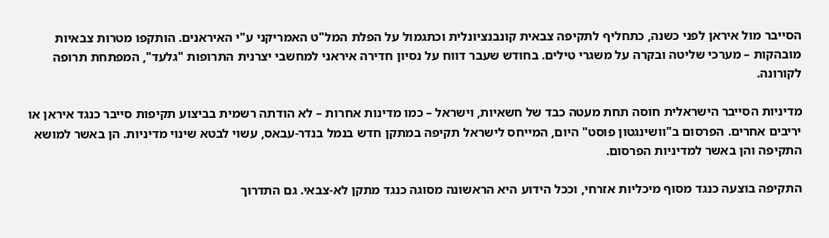הסייבר מול איראן לפני כשנה, כתחליף לתקיפה צבאית קונבנציונלית וכתגמול על הפלת המל"ט האמריקני ע"י האיראנים. הותקפו מטרות צבאיות מובהקות – מערכי שליטה ובקרה על משגרי טילים. בחודש שעבר דווח על נסיון חדירה איראני למחשבי יצרנית התרופות "גלעד", המפתחת תרופה לקורונה.

מדיניות הסייבר הישראלית חוסה תחת מעטה כבד של חשאיות, וישראל – כמו מדינות אחרות – לא הודתה רשמית בביצוע תקיפות סייבר כנגד איראן או יריבים אחרים. הפרסום ב"וושינגטון פוסט" היום, המייחס לישראל תקיפה במתקן חדש בנמל בנדר-עבאס, עשוי לבטא שינוי מדיניות. הן באשר למושא התקיפה והן באשר למדיניות הפרסום.

התקיפה בוצעה כנגד מסוף מיכליות אזרחי, וככל הידוע היא הראשונה מסוגה כנגד מתקן לא-צבאי. גם התדרוך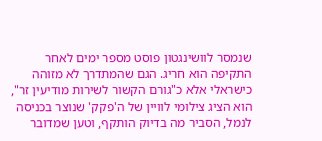שנמסר לוושינגטון פוסט מספר ימים לאחר התקיפה הוא חריג. הגם שהמתדרך לא מזוהה כישראלי אלא כ"גורם הקשור לשירות מודיעין זר", הוא הציג צילומי לוויין של ה'פקק' שנוצר בכניסה לנמל, הסביר מה בדיוק הותקף, וטען שמדובר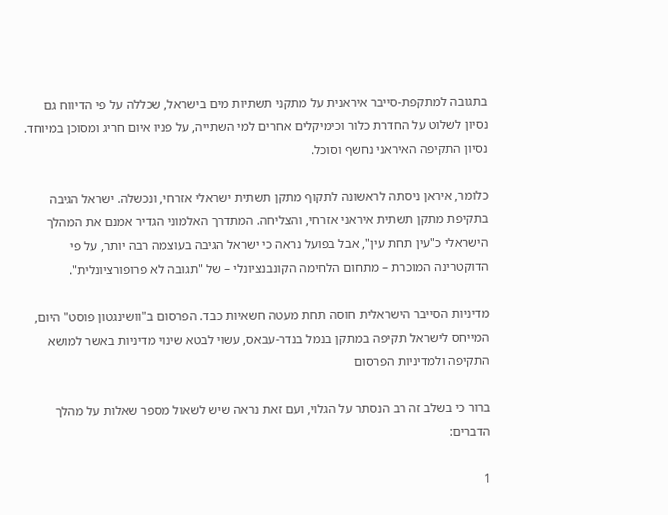בתגובה למתקפת-סייבר איראנית על מתקני תשתיות מים בישראל, שכללה על פי הדיווח גם נסיון לשלוט על החדרת כלור וכימיקלים אחרים למי השתייה, על פניו איום חריג ומסוכן במיוחד. נסיון התקיפה האיראני נחשף וסוכל.

כלומר, איראן ניסתה לראשונה לתקוף מתקן תשתית ישראלי אזרחי, ונכשלה. ישראל הגיבה בתקיפת מתקן תשתית איראני אזרחי, והצליחה. המתדרך האלמוני הגדיר אמנם את המהלך הישראלי כ"עין תחת עין", אבל בפועל נראה כי ישראל הגיבה בעוצמה רבה יותר, על פי הדוקטרינה המוכרת – מתחום הלחימה הקונבנציונלי – של "תגובה לא פרופורציונלית".

מדיניות הסייבר הישראלית חוסה תחת מעטה חשאיות כבד. הפרסום ב"וושינגטון פוסט" היום, המייחס לישראל תקיפה במתקן בנמל בנדר-עבאס, עשוי לבטא שינוי מדיניות באשר למושא התקיפה ולמדיניות הפרסום

ברור כי בשלב זה רב הנסתר על הגלוי, ועם זאת נראה שיש לשאול מספר שאלות על מהלך הדברים:

1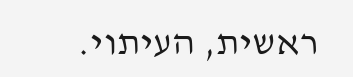ראשית, העיתוי.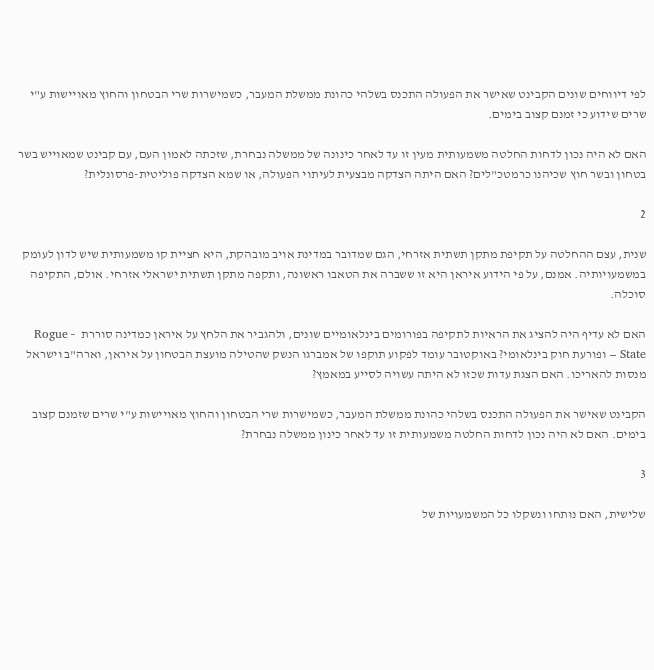לפי דיווחים שונים הקבינט שאישר את הפעולה התכנס בשלהי כהונת ממשלת המעבר, כשמישרות שרי הבטחון והחוץ מאויישות ע"י שרים שידוע כי זמנם קצוב בימים.

האם לא היה נכון לדחות החלטה משמעותית מעין זו עד לאחר כינונה של ממשלה נבחרת, שזכתה לאמון העם, עם קבינט שמאוייש בשר בטחון ובשר חוץ שכיהנו כרמטכ"לים? האם היתה הצדקה מבצעית לעיתוי הפעולה, או שמא הצדקה פוליטית-פרסונלית?

2

שנית, עצם ההחלטה על תקיפת מתקן תשתית אזרחי, הגם שמדובר במדינת אויב מובהקת, היא חציית קו משמעותית שיש לדון לעומק במשמעויותיה. אמנם, על פי הידוע איראן היא זו ששברה את הטאבו ראשונה, ותקפה מתקן תשתית ישראלי אזרחי. אולם, התקיפה סוכלה.

האם לא עדיף היה להציג את הראיות לתקיפה בפורומים בינלאומיים שונים, ולהגביר את הלחץ על איראן כמדינה סוררת  – Rogue State – ופורעת חוק בינלאומי? באוקטובר עומד לפקוע תוקפו של אמברגו הנשק שהטילה מועצת הבטחון על איראן, וארה"ב וישראל מנסות להאריכו. האם הצגת עדות שכזו לא היתה עשויה לסייע במאמץ?

הקבינט שאישר את הפעולה התכנס בשלהי כהונת ממשלת המעבר, כשמישרות שרי הבטחון והחוץ מאויישות ע"י שרים שזמנם קצוב בימים. האם לא היה נכון לדחות החלטה משמעותית זו עד לאחר כינון ממשלה נבחרת?

3

שלישית, האם נותחו ונשקלו כל המשמעויות של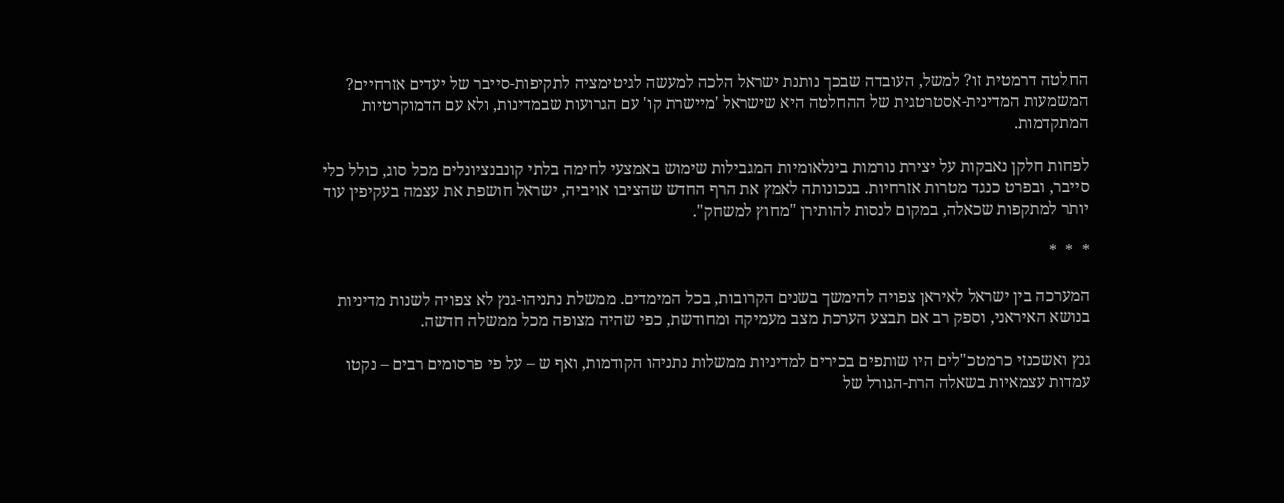החלטה דרמטית זו? למשל, העובדה שבכך נותנת ישראל הלכה למעשה לגיטימציה לתקיפות-סייבר של יעדים אזרחיים? המשמעות המדינית-אסטרטגית של ההחלטה היא שישראל 'מיישרת קו' עם הגרועות שבמדינות, ולא עם הדמוקרטיות המתקדמות.

לפחות חלקן נאבקות על יצירת נורמות בינלאומיות המגבילות שימוש באמצעי לחימה בלתי קונבנציונלים מכל סוג, כולל כלי סייבר, ובפרט כנגד מטרות אזרחיות. בנכונותה לאמץ את הרף החדש שהציבו אויביה, ישראל חושפת את עצמה בעקיפין עוד יותר למתקפות שכאלה, במקום לנסות להותירן "מחוץ למשחק".

*  *  *

המערכה בין ישראל לאיראן צפויה להימשך בשנים הקרובות, בכל המימדים. ממשלת נתניהו-גנץ לא צפויה לשנות מדיניות בנושא האיראני, וספק רב אם תבצע הערכת מצב מעמיקה ומחודשת, כפי שהיה מצופה מכל ממשלה חדשה.

גנץ ואשכנזי כרמטכ"לים היו שותפים בכירים למדיניות ממשלות נתניהו הקודמות, ואף ש – על פי פרסומים רבים – נקטו עמדות עצמאיות בשאלה הרת-הגורל של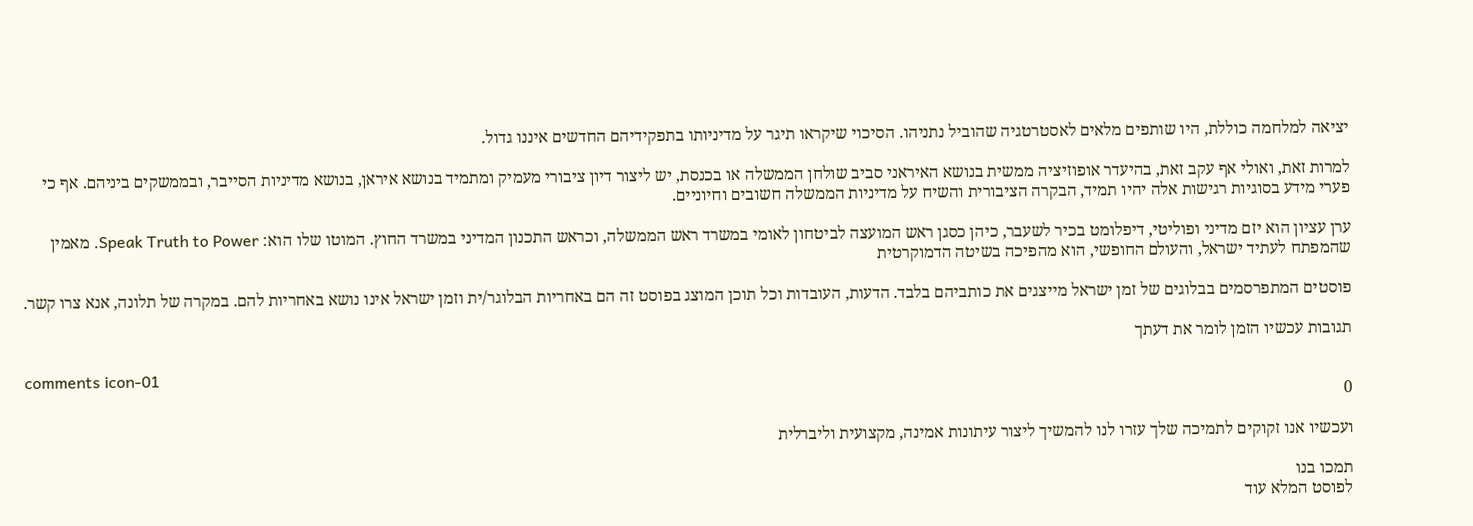יציאה למלחמה כוללת, היו שותפים מלאים לאסטרטגיה שהוביל נתניהו. הסיכוי שיקראו תיגר על מדיניותו בתפקידיהם החדשים איננו גדול.

למרות זאת, ואולי אף עקב זאת, בהיעדר אופוזיציה ממשית בנושא האיראני סביב שולחן הממשלה או בכנסת, יש ליצור דיון ציבורי מעמיק ומתמיד בנושא איראן, בנושא מדיניות הסייבר, ובממשקים ביניהם. אף כי פערי מידע בסוגיות רגישות אלה יהיו תמיד, הבקרה הציבורית והשיח על מדיניות הממשלה חשובים וחיוניים.

ערן עציון הוא יזם מדיני ופוליטי, דיפלומט בכיר לשעבר, כיהן כסגן ראש המועצה לביטחון לאומי במשרד ראש הממשלה, וכראש התכנון המדיני במשרד החוץ. המוטו שלו הוא: Speak Truth to Power. מאמין שהמפתח לעתיד ישראל, והעולם החופשי, הוא מהפיכה בשיטה הדמוקרטית

פוסטים המתפרסמים בבלוגים של זמן ישראל מייצגים את כותביהם בלבד. הדעות, העובדות וכל תוכן המוצג בפוסט זה הם באחריות הבלוגר/ית וזמן ישראל אינו נושא באחריות להם. במקרה של תלונה, אנא צרו קשר.

תגובות עכשיו הזמן לומר את דעתך

comments icon-01
0

ועכשיו אנו זקוקים לתמיכה שלך עזרו לנו להמשיך ליצור עיתונות אמינה, מקצועית וליברלית

תמכו בנו
לפוסט המלא עוד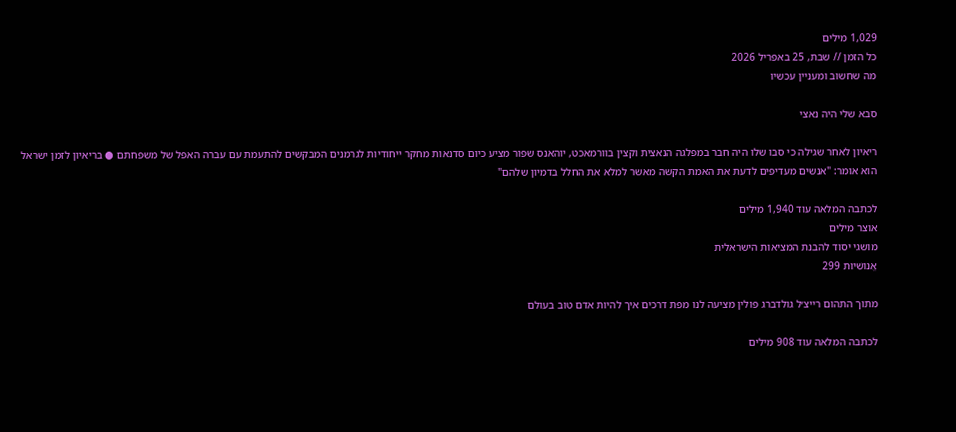1,029 מילים
כל הזמן // שבת, 25 באפריל 2026
מה שחשוב ומעניין עכשיו

סבא שלי היה נאצי

ריאיון לאחר שגילה כי סבו שלו היה חבר במפלגה הנאצית וקצין בוורמאכט, יוהאנס שפור מציע כיום סדנאות מחקר ייחודיות לגרמנים המבקשים להתעמת עם עברה האפל של משפחתם ● בריאיון לזמן ישראל הוא אומר: "אנשים מעדיפים לדעת את האמת הקשה מאשר למלא את החלל בדמיון שלהם"

לכתבה המלאה עוד 1,940 מילים
אוצר מילים
מושגי יסוד להבנת המציאות הישראלית
אֱנוֹשִׁיּוּת 299

מתוך התהום רייצ׳ל גולדברג פולין מציעה לנו מפת דרכים איך להיות אדם טוב בעולם

לכתבה המלאה עוד 908 מילים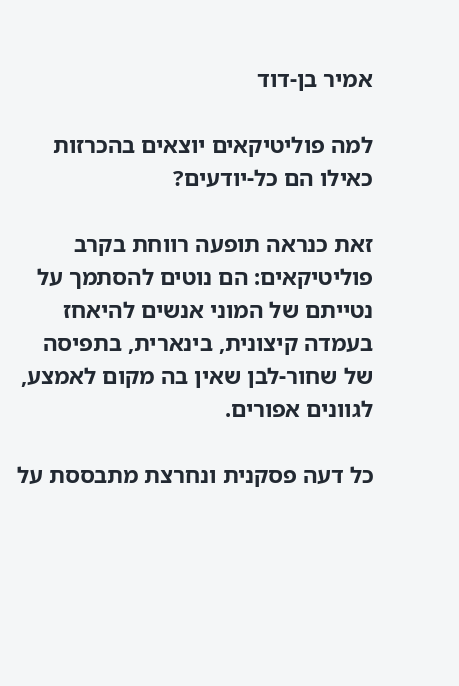אמיר בן-דוד

למה פוליטיקאים יוצאים בהכרזות כאילו הם כל-יודעים?

זאת כנראה תופעה רווחת בקרב פוליטיקאים: הם נוטים להסתמך על נטייתם של המוני אנשים להיאחז בעמדה קיצונית, בינארית, בתפיסה של שחור-לבן שאין בה מקום לאמצע, לגוונים אפורים.

כל דעה פסקנית ונחרצת מתבססת על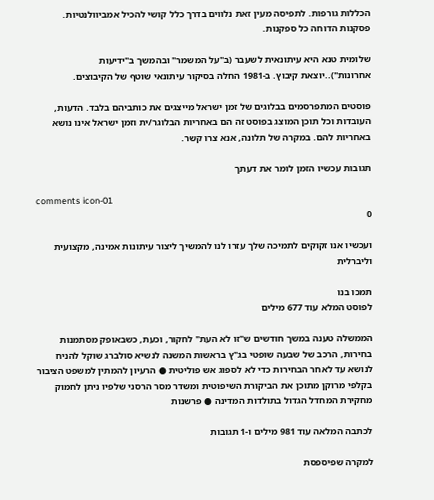הכללות גורפות. לתפיסה מעין זאת נלווים בדרך כלל קושי להכיל אמביוולנטיות. פסקנות הדוחה כל ספקנות.

שלומית טנא היא עיתונאית לשעבר (ב"על המשמר" ובהמשך ב"ידיעות אחרונות")..יוצאת קיבוץ. ב-1981 החלה בסיקור עיתונאי שוטף של הקיבוצים.

פוסטים המתפרסמים בבלוגים של זמן ישראל מייצגים את כותביהם בלבד. הדעות, העובדות וכל תוכן המוצג בפוסט זה הם באחריות הבלוגר/ית וזמן ישראל אינו נושא באחריות להם. במקרה של תלונה, אנא צרו קשר.

תגובות עכשיו הזמן לומר את דעתך

comments icon-01
0

ועכשיו אנו זקוקים לתמיכה שלך עזרו לנו להמשיך ליצור עיתונות אמינה, מקצועית וליברלית

תמכו בנו
לפוסט המלא עוד 677 מילים

הממשלה טענה במשך חודשים ש"זו לא העת" לחקור, וכעת, כשבאופק מסתמנות בחירות, הרכב של שבעה שופטי בג"ץ בראשות המשנה לנשיא סולברג שוקל להניח לנושא עד לאחר הבחירות כדי לא לספוג אש פוליטית ● הרעיון להמתין למשפט הציבור בקלפי מרוקן מתוכן את הביקורת השיפוטית ומשדר מסר הרסני שלפיו ניתן לחמוק מחקירת המחדל הגדול בתולדות המדינה ● פרשנות

לכתבה המלאה עוד 981 מילים ו-1 תגובות

למקרה שפיספסת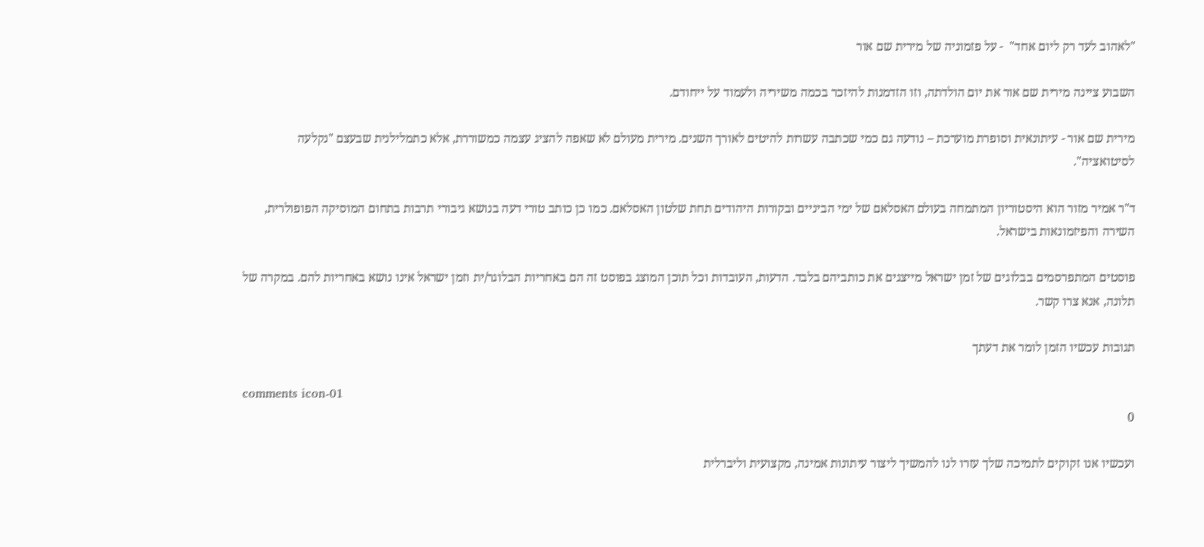"לאהוב לעד רק ליום אחד"  - על פזמוניה של מירית שם אור

השבוע ציינה מירית שם אור את יום הולדתה, וזו הזדמנות להיזכר בכמה משיריה ולעמוד על ייחודם.

מירית שם אור - עיתונאית וסופרת מוערכת – נודעה גם כמי שכתבה עשרות להיטים לאורך השנים. מירית מעולם לא שאפה להציג עצמה כמשוררת, אלא כתמלילנית שבעצם "נקלעה לסיטואציה".

ד"ר אמיר מזור הוא היסטוריון המתמחה בעולם האסלאם של ימי הביניים ובקורות היהודים תחת שלטון האסלאם. כמו כן כותב טורי דעה בנושא גיבורי תרבות בתחום המוסיקה הפופולרית, השירה והפיזמונאות בישראל.

פוסטים המתפרסמים בבלוגים של זמן ישראל מייצגים את כותביהם בלבד. הדעות, העובדות וכל תוכן המוצג בפוסט זה הם באחריות הבלוגר/ית וזמן ישראל אינו נושא באחריות להם. במקרה של תלונה, אנא צרו קשר.

תגובות עכשיו הזמן לומר את דעתך

comments icon-01
0

ועכשיו אנו זקוקים לתמיכה שלך עזרו לנו להמשיך ליצור עיתונות אמינה, מקצועית וליברלית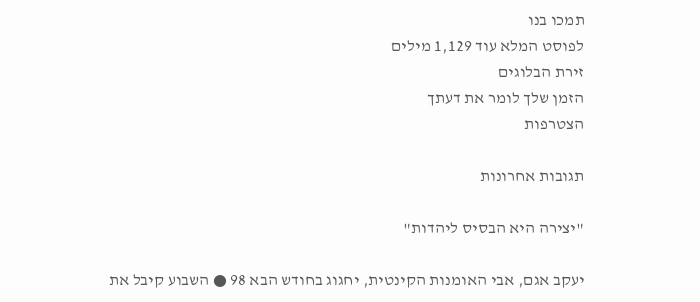תמכו בנו
לפוסט המלא עוד 1,129 מילים
זירת הבלוגים
הזמן שלך לומר את דעתך
הצטרפות

תגובות אחרונות

"יצירה היא הבסיס ליהדות"

יעקב אגם, אבי האומנות הקינטית, יחגוג בחודש הבא 98 ● השבוע קיבל את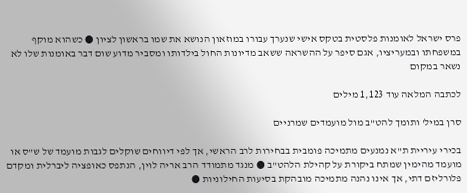פרס ישראל לאומנות פלסטית בטקס אישי שנערך עבורו במוזאון הנושא את שמו בראשון לציון ● כשהוא מוקף במשפחתו ובמעריציו, אגם סיפר על ההשראה ששאב מדיונות החול בילדותו ומסביר מדוע שום דבר באומנות שלו לא נשאר במקום

לכתבה המלאה עוד 1,123 מילים

סרן במיל' ותומך להט"ב מול מועמדים שמרניים

בכירי עיריית ת"א נמנעים מתמיכה פומבית בבחירות לרב הראשי, אך לפי דיווחים שוקלים לגבות מועמד של ש"ס או מועמד מהימין שמתח ביקורת על קהילת הלהט"ב ● מנגד מתמודד הרב אריה לוין, הנתפס כאופציה ליברלית ומקדם פלורליזם דתי, אך אינו נהנה מתמיכה מובהקת בסיעות החילוניות ●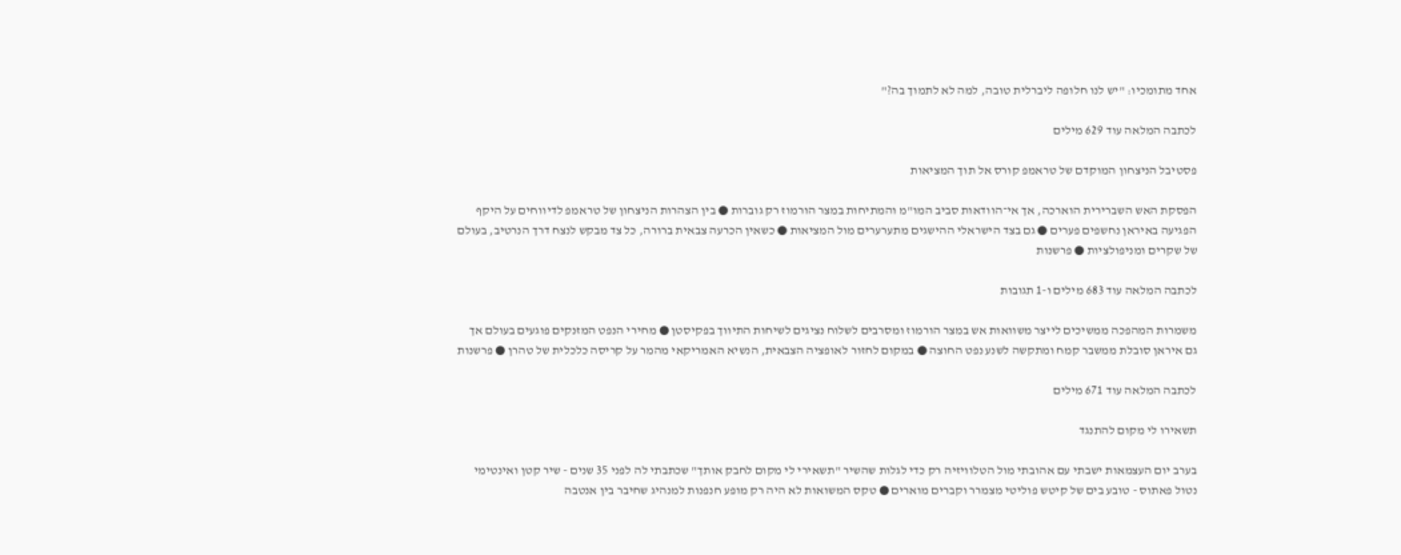אחד מתומכיו: "יש לנו חלופה ליברלית טובה, למה לא לתמוך בה?"

לכתבה המלאה עוד 629 מילים

פסטיבל הניצחון המוקדם של טראמפ קורס אל תוך המציאות

הפסקת האש השברירית הוארכה, אך אי־הוודאות סביב המו"מ והמתיחות במצר הורמוז רק גוברות ● בין הצהרות הניצחון של טראמפ לדיווחים על היקף הפגיעה באיראן נחשפים פערים ● גם בצד הישראלי ההישגים מתערערים מול המציאות ● כשאין הכרעה צבאית ברורה, כל צד מבקש לנצח דרך הנרטיב, בעולם של שקרים ומניפולציות ● פרשנות

לכתבה המלאה עוד 683 מילים ו-1 תגובות

משמרות המהפכה ממשיכים לייצר משוואות אש במצר הורמוז ומסרבים לשלוח נציגים לשיחות התיווך בפקיסטן ● מחירי הנפט המזנקים פוגעים בעולם אך גם איראן סובלת ממשבר קמח ומתקשה לשנע נפט החוצה ● במקום לחזור לאופציה הצבאית, הנשיא האמריקאי מהמר על קריסה כלכלית של טהרן ● פרשנות

לכתבה המלאה עוד 671 מילים

תשאירו לי מקום להתנגד

בערב יום העצמאות ישבתי עם אהובתי מול הטלוויזיה רק כדי לגלות שהשיר "תשאירי לי מקום לחבק אותך" שכתבתי לה לפני 35 שנים - שיר קטן ואינטימי נטול פאתוס - טובע בים של קיטש פוליטי מצמרר וקברים מוארים ● טקס המשואות לא היה רק מופע חנפנות למנהיג שחיבר בין אנטבה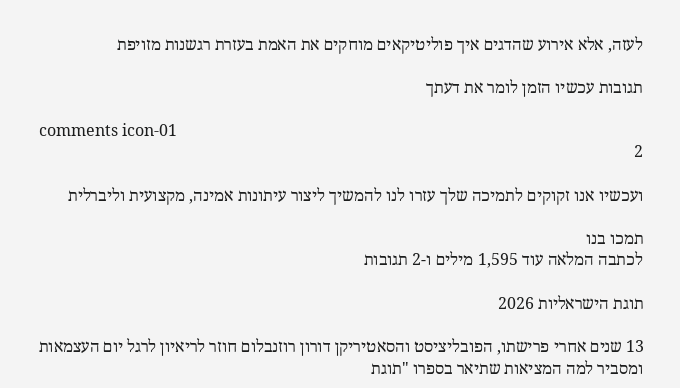לעזה, אלא אירוע שהדגים איך פוליטיקאים מוחקים את האמת בעזרת רגשנות מזויפת

תגובות עכשיו הזמן לומר את דעתך

comments icon-01
2

ועכשיו אנו זקוקים לתמיכה שלך עזרו לנו להמשיך ליצור עיתונות אמינה, מקצועית וליברלית

תמכו בנו
לכתבה המלאה עוד 1,595 מילים ו-2 תגובות

תוגת הישראליות 2026

13 שנים אחרי פרישתו, הפובליציסט והסאטיריקן דורון רוזנבלום חוזר לריאיון לרגל יום העצמאות ומסביר למה המציאות שתיאר בספרו "תוגת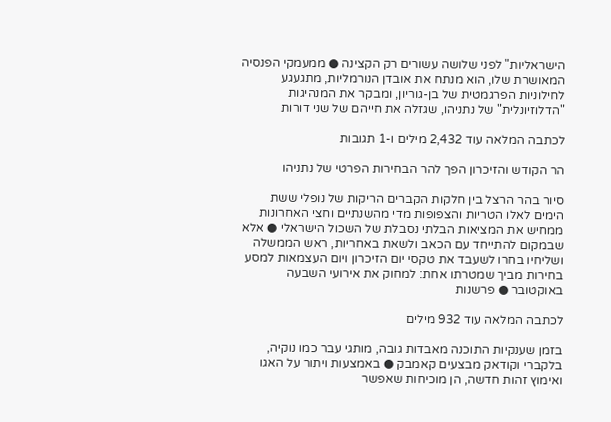הישראליות" לפני שלושה עשורים רק הקצינה ● ממעמקי הפנסיה המאושרת שלו, הוא מנתח את אובדן הנורמליות, מתגעגע לחילוניות הפרגמטית של בן-גוריון, ומבקר את המנהיגות "הדלוזיונלית" של נתניהו, שגזלה את חייהם של שני דורות

לכתבה המלאה עוד 2,432 מילים ו-1 תגובות

הר הקודש והזיכרון הפך להר הבחירות הפרטי של נתניהו

סיור בהר הרצל בין חלקות הקברים הריקות של נופלי ששת הימים לאלו הטריות והצפופות מדי מהשנתיים וחצי האחרונות ממחיש את המציאות הבלתי נסבלת של השכול הישראלי ● אלא שבמקום להתייחד עם הכאב ולשאת באחריות, ראש הממשלה ושליחיו בחרו לשעבד את טקסי יום הזיכרון ויום העצמאות למסע בחירות מביך שמטרתו אחת: למחוק את אירועי השבעה באוקטובר ● פרשנות

לכתבה המלאה עוד 932 מילים

בזמן שענקיות התוכנה מאבדות גובה, מותגי עבר כמו נוקיה, בלקברי וקודאק מבצעים קאמבק ● באמצעות ויתור על האגו ואימוץ זהות חדשה, הן מוכיחות שאפשר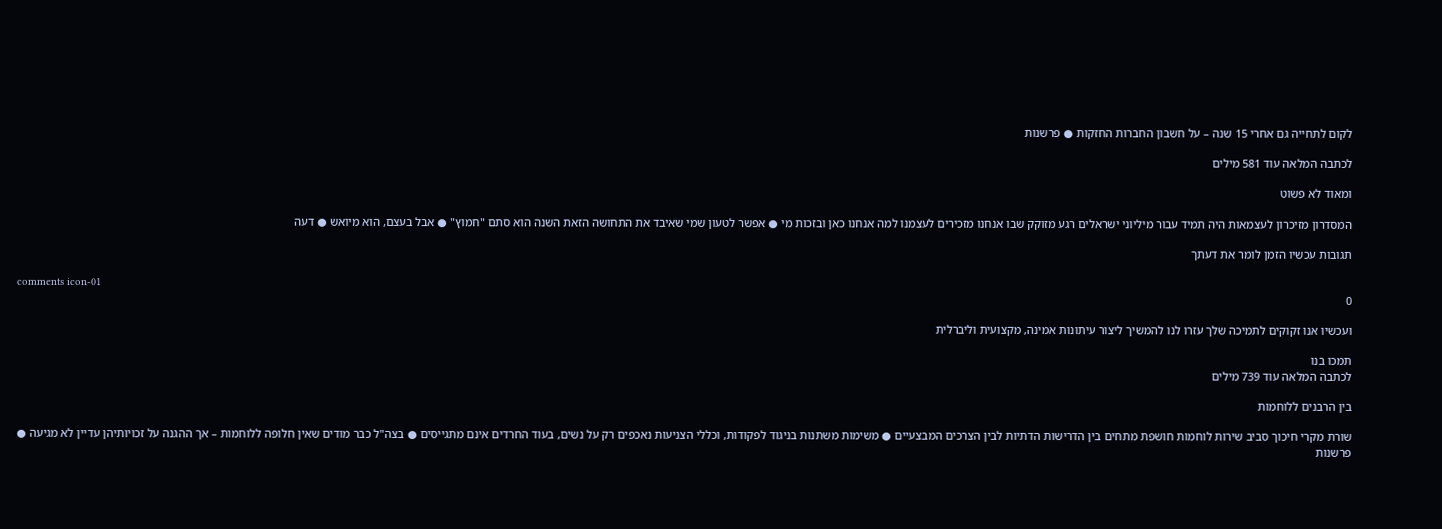לקום לתחייה גם אחרי 15 שנה – על חשבון החברות החזקות ● פרשנות

לכתבה המלאה עוד 581 מילים

ומאוד לא פשוט

המסדרון מזיכרון לעצמאות היה תמיד עבור מיליוני ישראלים רגע מזוקק שבו אנחנו מזכירים לעצמנו למה אנחנו כאן ובזכות מי ● אפשר לטעון שמי שאיבד את התחושה הזאת השנה הוא סתם "חמוץ" ● אבל בעצם, הוא מיואש ● דעה

תגובות עכשיו הזמן לומר את דעתך

comments icon-01
0

ועכשיו אנו זקוקים לתמיכה שלך עזרו לנו להמשיך ליצור עיתונות אמינה, מקצועית וליברלית

תמכו בנו
לכתבה המלאה עוד 739 מילים

בין הרבנים ללוחמות

שורת מקרי חיכוך סביב שירות לוחמות חושפת מתחים בין הדרישות הדתיות לבין הצרכים המבצעיים ● משימות משתנות בניגוד לפקודות, וכללי הצניעות נאכפים רק על נשים, בעוד החרדים אינם מתגייסים ● בצה"ל כבר מודים שאין חלופה ללוחמות – אך ההגנה על זכויותיהן עדיין לא מגיעה ● פרשנות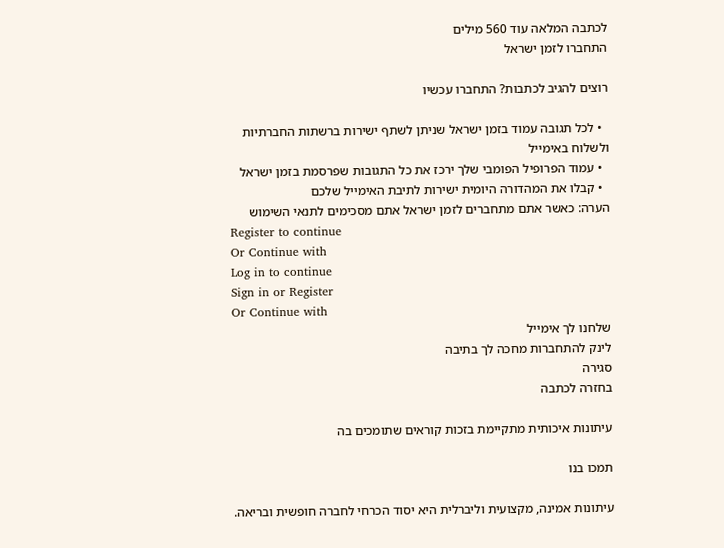לכתבה המלאה עוד 560 מילים
התחברו לזמן ישראל

רוצים להגיב לכתבות? התחברו עכשיו

  • לכל תגובה עמוד בזמן ישראל שניתן לשתף ישירות ברשתות החברתיות ולשלוח באימייל
  • עמוד הפרופיל הפומבי שלך ירכז את כל התגובות שפרסמת בזמן ישראל
  • קבלו את המהדורה היומית ישירות לתיבת האימייל שלכם
הערה: כאשר אתם מתחברים לזמן ישראל אתם מסכימים לתנאי השימוש
Register to continue
Or Continue with
Log in to continue
Sign in or Register
Or Continue with
שלחנו לך אימייל
לינק להתחברות מחכה לך בתיבה
סגירה
בחזרה לכתבה

עיתונות איכותית מתקיימת בזכות קוראים שתומכים בה

תמכו בנו

עיתונות אמינה, מקצועית וליברלית היא יסוד הכרחי לחברה חופשית ובריאה.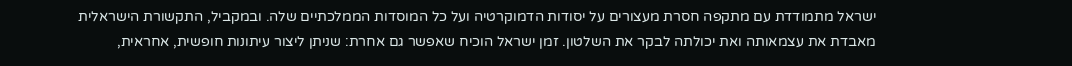ישראל מתמודדת עם מתקפה חסרת מעצורים על יסודות הדמוקרטיה ועל כל המוסדות הממלכתיים שלה. ובמקביל, התקשורת הישראלית מאבדת את עצמאותה ואת יכולתה לבקר את השלטון. זמן ישראל הוכיח שאפשר גם אחרת: שניתן ליצור עיתונות חופשית, אחראית,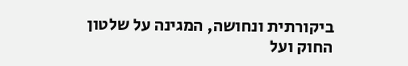ביקורתית ונחושה, המגינה על שלטון החוק ועל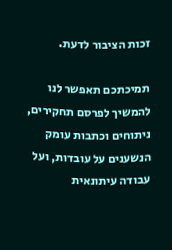זכות הציבור לדעת.

תמיכתכם תאפשר לנו להמשיך לפרסם תחקירים, ניתוחים וכתבות עומק הנשענים על עובדות, ועל עבודה עיתונאית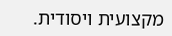מקצועית ויסודית.